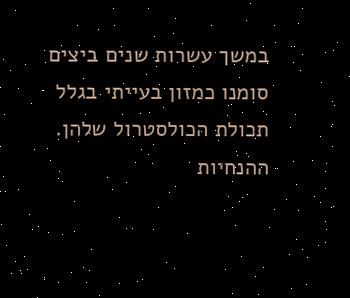במשך עשרות שנים ביצים סומנו כמזון בעייתי בגלל תכולת הכולסטרול שלהן. ההנחיות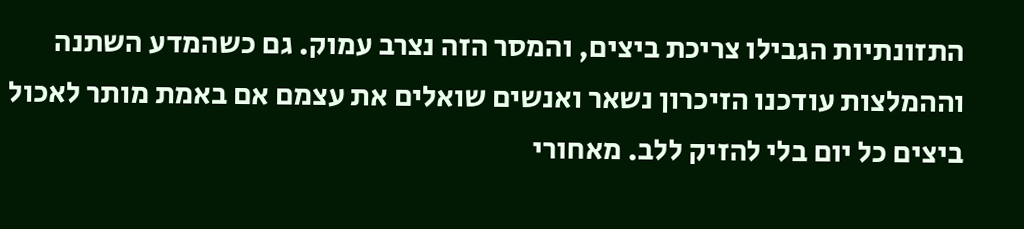התזונתיות הגבילו צריכת ביצים, והמסר הזה נצרב עמוק. גם כשהמדע השתנה וההמלצות עודכנו הזיכרון נשאר ואנשים שואלים את עצמם אם באמת מותר לאכול ביצים כל יום בלי להזיק ללב. מאחורי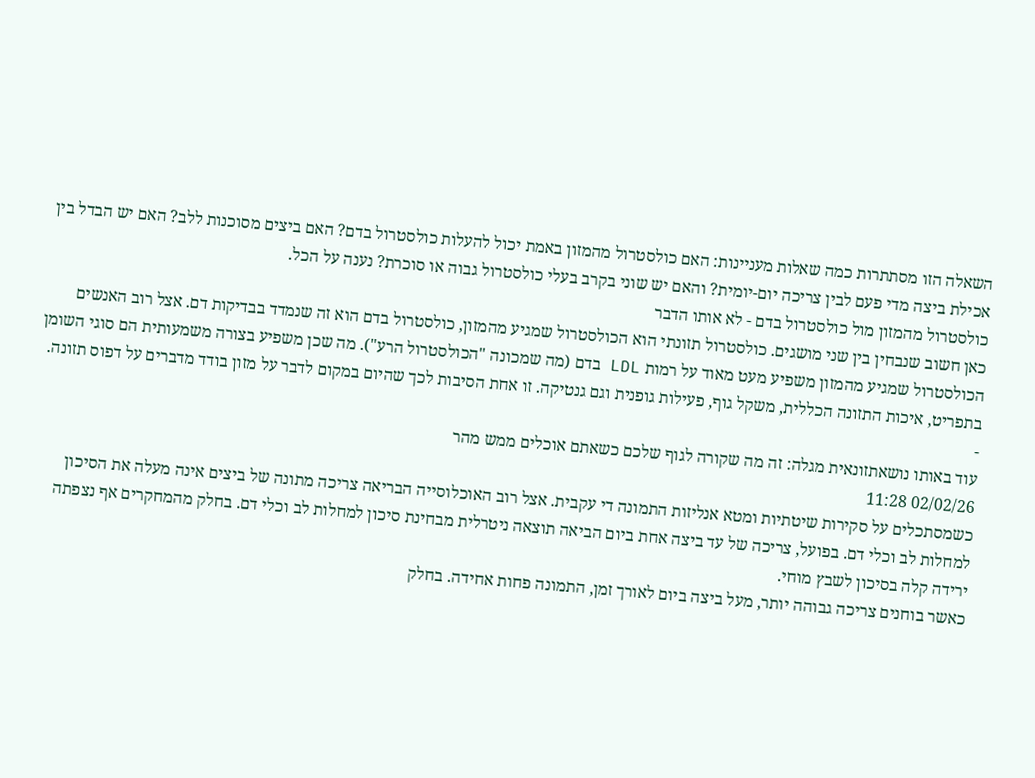השאלה הזו מסתתרות כמה שאלות מעניינות: האם כולסטרול מהמזון באמת יכול להעלות כולסטרול בדם? האם ביצים מסוכנות ללב? האם יש הבדל בין אכילת ביצה מדי פעם לבין צריכה יום-יומית? והאם יש שוני בקרב בעלי כולסטרול גבוה או סוכרת? נענה על הכל.
כולסטרול מהמזון מול כולסטרול בדם - לא אותו הדבר
כאן חשוב שנבחין בין שני מושגים. כולסטרול תזונתי הוא הכולסטרול שמגיע מהמזון, כולסטרול בדם הוא זה שנמדד בבדיקות דם. אצל רוב האנשים הכולסטרול שמגיע מהמזון משפיע מעט מאוד על רמות LDL בדם (מה שמכונה "הכולסטרול הרע"). מה שכן משפיע בצורה משמעותית הם סוגי השומן בתפריט, איכות התזונה הכללית, משקל גוף, פעילות גופנית וגם גנטיקה. זו אחת הסיבות לכך שהיום במקום לדבר על מזון בודד מדברים על דפוס תזונה.
-
עוד באותו נושאתזונאית מגלה: זה מה שקורה לגוף שלכם כשאתם אוכלים ממש מהר
02/02/26 11:28
כשמסתכלים על סקירות שיטתיות ומטא אנליזות התמונה די עקבית. אצל רוב האוכלוסייה הבריאה צריכה מתונה של ביצים אינה מעלה את הסיכון למחלות לב וכלי דם. בפועל, צריכה של עד ביצה אחת ביום הביאה תוצאה ניטרלית מבחינת סיכון למחלות לב וכלי דם. בחלק מהמחקרים אף נצפתה ירידה קלה בסיכון לשבץ מוחי.
כאשר בוחנים צריכה גבוהה יותר, מעל ביצה ביום לאורך זמן, התמונה פחות אחידה. בחלק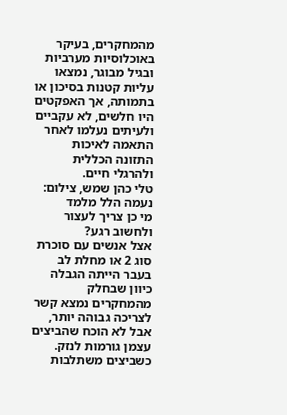מהמחקרים, בעיקר באוכלוסיות מערביות ובגיל מבוגר, נמצאו עליות קטנות בסיכון או בתמותה, אך האפקטים היו חלשים, לא עקביים ולעיתים נעלמו לאחר התאמה לאיכות התזונה הכללית ולהרגלי חיים.
טלי כהן שמש, צילום: נעמה הלל מלמד
מי כן צריך לעצור ולחשוב רגע?
אצל אנשים עם סוכרת סוג 2 או מחלת לב בעבר הייתה הגבלה כיוון שבחלק מהמחקרים נמצא קשר לצריכה גבוהה יותר, אבל לא הוכח שהביצים עצמן גורמות לנזק. כשביצים משתלבות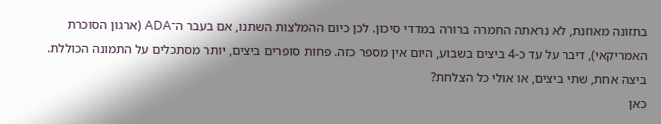בתזונה מאוזנת, לא נראתה החמרה ברורה במדדי סיכון. לכן כיום ההמלצות השתנו, אם בעבר ה־ADA (ארגון הסוכרת האמריקאי), דיבר על עד כ-4 ביצים בשבוע, היום אין מספר כזה. פחות סופרים ביצים, יותר מסתכלים על התמונה הכוללת.
ביצה אחת, שתי ביצים, או אולי כל הצלחת?
כאן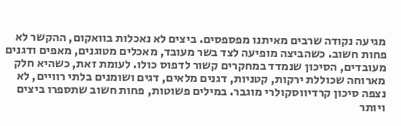מגיעה נקודה שרבים מאיתנו מפספסים. ביצים לא נאכלות בוואקום, ההקשר לא פחות חשוב. כשהביצה מופיעה לצד בשר מעובד, מאכלים מטוגנים, מאפים ודגנים מעובדים, הסיכון שנמדד במחקרים קשור לדפוס כולו. לעומת זאת, כשהיא חלק מארוחה שכוללת ירקות, קטניות, דגנים מלאים, דגים ושומנים בלתי רוויים, לא נצפה סיכון קרדיווסקולרי מוגבר. במילים פשוטות, פחות חשוב שתספרו ביצים ויותר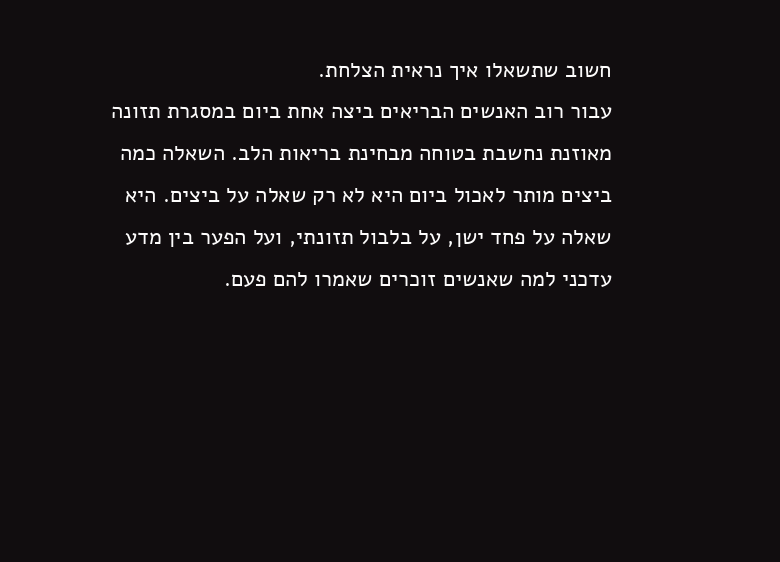חשוב שתשאלו איך נראית הצלחת.
עבור רוב האנשים הבריאים ביצה אחת ביום במסגרת תזונה מאוזנת נחשבת בטוחה מבחינת בריאות הלב. השאלה כמה ביצים מותר לאכול ביום היא לא רק שאלה על ביצים. היא שאלה על פחד ישן, על בלבול תזונתי, ועל הפער בין מדע עדכני למה שאנשים זוכרים שאמרו להם פעם.